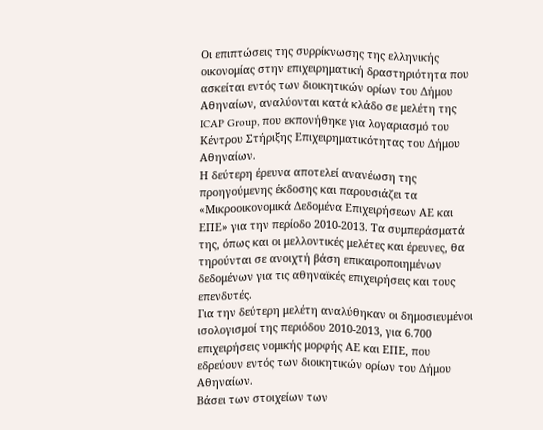Οι επιπτώσεις της συρρίκνωσης της ελληνικής οικονομίας στην επιχειρηματική δραστηριότητα που ασκείται εντός των διοικητικών ορίων του Δήμου Αθηναίων, αναλύονται κατά κλάδο σε μελέτη της ICAP Group, που εκπονήθηκε για λογαριασμό του Κέντρου Στήριξης Επιχειρηματικότητας του Δήμου Αθηναίων.
Η δεύτερη έρευνα αποτελεί ανανέωση της προηγούμενης έκδοσης και παρουσιάζει τα «Μικροοικονομικά Δεδομένα Επιχειρήσεων ΑΕ και ΕΠΕ» για την περίοδο 2010-2013. Τα συμπεράσματά της, όπως και οι μελλοντικές μελέτες και έρευνες, θα τηρούνται σε ανοιχτή βάση επικαιροποιημένων δεδομένων για τις αθηναϊκές επιχειρήσεις και τους επενδυτές.
Για την δεύτερη μελέτη αναλύθηκαν οι δημοσιευμένοι ισολογισμοί της περιόδου 2010-2013, για 6.700 επιχειρήσεις νομικής μορφής ΑΕ και ΕΠΕ, που εδρεύουν εντός των διοικητικών ορίων του Δήμου Αθηναίων.
Βάσει των στοιχείων των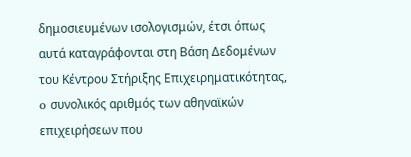δημοσιευμένων ισολογισμών, έτσι όπως αυτά καταγράφονται στη Βάση Δεδομένων του Κέντρου Στήριξης Επιχειρηματικότητας, o συνολικός αριθμός των αθηναϊκών επιχειρήσεων που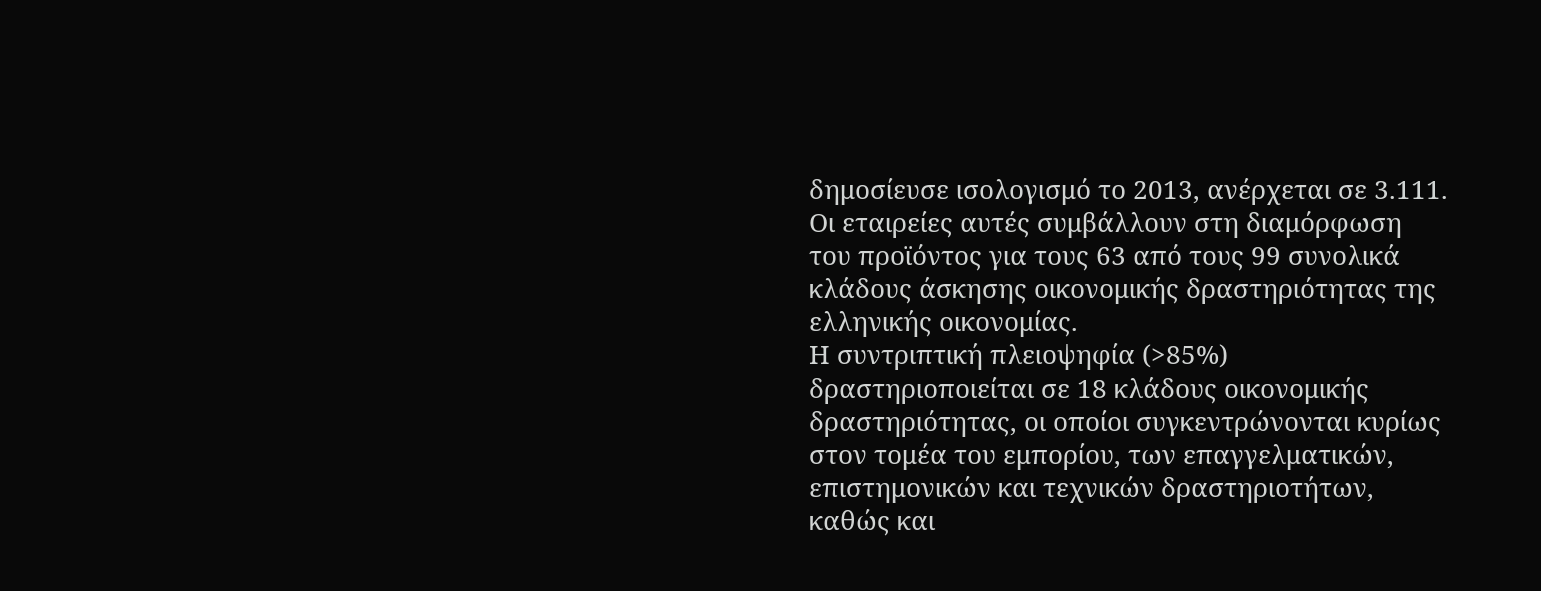δημοσίευσε ισολογισμό το 2013, ανέρχεται σε 3.111. Οι εταιρείες αυτές συμβάλλουν στη διαμόρφωση του προϊόντος για τους 63 από τους 99 συνολικά κλάδους άσκησης οικονομικής δραστηριότητας της ελληνικής οικονομίας.
Η συντριπτική πλειοψηφία (>85%) δραστηριοποιείται σε 18 κλάδους οικονομικής δραστηριότητας, οι οποίοι συγκεντρώνονται κυρίως στον τομέα του εμπορίου, των επαγγελματικών, επιστημονικών και τεχνικών δραστηριοτήτων, καθώς και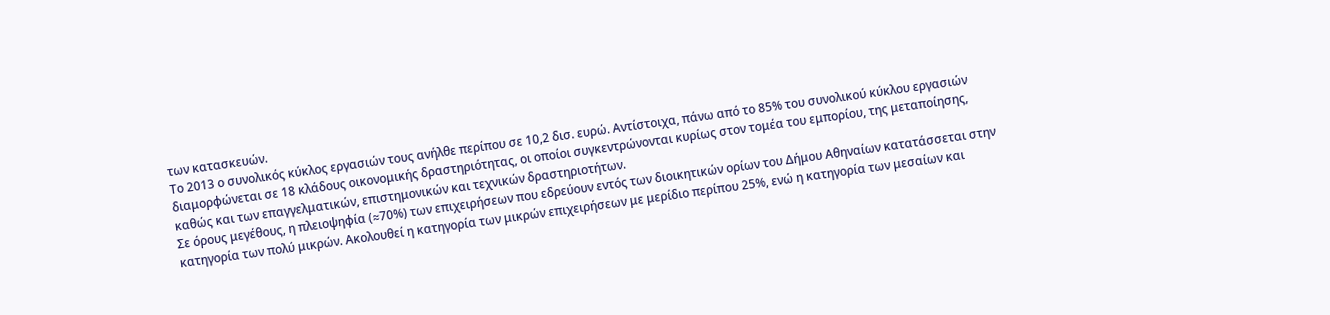των κατασκευών.
Το 2013 ο συνολικός κύκλος εργασιών τους ανήλθε περίπου σε 10,2 δισ. ευρώ. Αντίστοιχα, πάνω από το 85% του συνολικού κύκλου εργασιών διαμορφώνεται σε 18 κλάδους οικονομικής δραστηριότητας, οι οποίοι συγκεντρώνονται κυρίως στον τομέα του εμπορίου, της μεταποίησης, καθώς και των επαγγελματικών, επιστημονικών και τεχνικών δραστηριοτήτων.
Σε όρους μεγέθους, η πλειοψηφία (≈70%) των επιχειρήσεων που εδρεύουν εντός των διοικητικών ορίων του Δήμου Αθηναίων κατατάσσεται στην κατηγορία των πολύ μικρών. Ακολουθεί η κατηγορία των μικρών επιχειρήσεων με μερίδιο περίπου 25%, ενώ η κατηγορία των μεσαίων και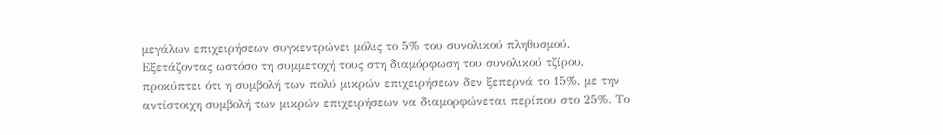μεγάλων επιχειρήσεων συγκεντρώνει μόλις το 5% του συνολικού πληθυσμού.
Εξετάζοντας ωστόσο τη συμμετοχή τους στη διαμόρφωση του συνολικού τζίρου, προκύπτει ότι η συμβολή των πολύ μικρών επιχειρήσεων δεν ξεπερνά το 15%, με την αντίστοιχη συμβολή των μικρών επιχειρήσεων να διαμορφώνεται περίπου στο 25%. Το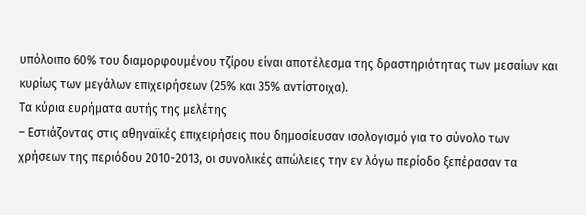υπόλοιπο 60% του διαμορφουμένου τζίρου είναι αποτέλεσμα της δραστηριότητας των μεσαίων και κυρίως των μεγάλων επιχειρήσεων (25% και 35% αντίστοιχα).
Τα κύρια ευρήματα αυτής της μελέτης
– Εστιάζοντας στις αθηναϊκές επιχειρήσεις που δημοσίευσαν ισολογισμό για το σύνολο των χρήσεων της περιόδου 2010-2013, οι συνολικές απώλειες την εν λόγω περίοδο ξεπέρασαν τα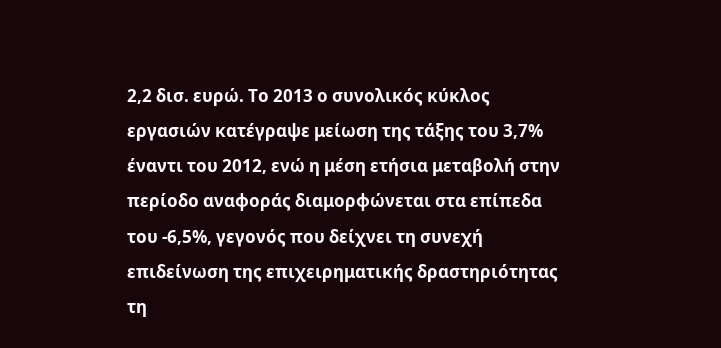2,2 δισ. ευρώ. Το 2013 ο συνολικός κύκλος εργασιών κατέγραψε μείωση της τάξης του 3,7% έναντι του 2012, ενώ η μέση ετήσια μεταβολή στην περίοδο αναφοράς διαμορφώνεται στα επίπεδα του -6,5%, γεγονός που δείχνει τη συνεχή επιδείνωση της επιχειρηματικής δραστηριότητας τη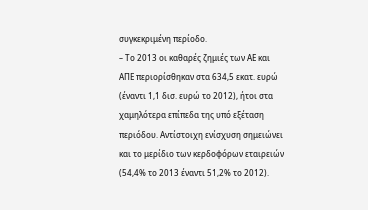συγκεκριμένη περίοδο.
– Το 2013 οι καθαρές ζημιές των ΑΕ και ΑΠΕ περιορίσθηκαν στα 634,5 εκατ. ευρώ (έναντι 1,1 δισ. ευρώ το 2012), ήτοι στα χαμηλότερα επίπεδα της υπό εξέταση περιόδου. Αντίστοιχη ενίσχυση σημειώνει και το μερίδιο των κερδοφόρων εταιρειών (54,4% το 2013 έναντι 51,2% το 2012).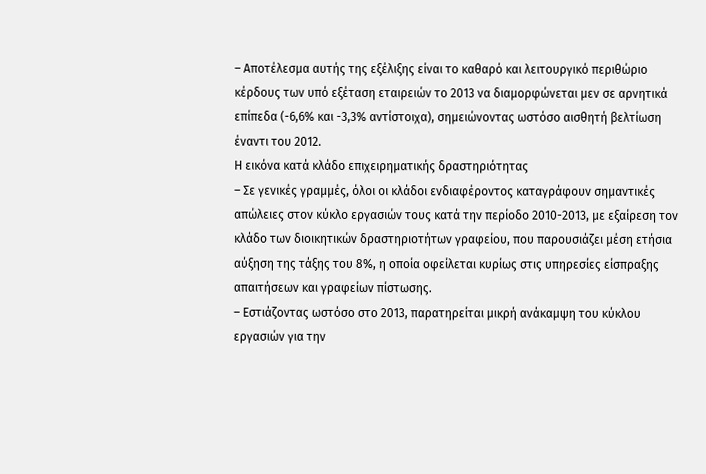– Αποτέλεσμα αυτής της εξέλιξης είναι το καθαρό και λειτουργικό περιθώριο κέρδους των υπό εξέταση εταιρειών το 2013 να διαμορφώνεται μεν σε αρνητικά επίπεδα (-6,6% και -3,3% αντίστοιχα), σημειώνοντας ωστόσο αισθητή βελτίωση έναντι του 2012.
Η εικόνα κατά κλάδο επιχειρηματικής δραστηριότητας
– Σε γενικές γραμμές, όλοι οι κλάδοι ενδιαφέροντος καταγράφουν σημαντικές απώλειες στον κύκλο εργασιών τους κατά την περίοδο 2010-2013, με εξαίρεση τον κλάδο των διοικητικών δραστηριοτήτων γραφείου, που παρουσιάζει μέση ετήσια αύξηση της τάξης του 8%, η οποία οφείλεται κυρίως στις υπηρεσίες είσπραξης απαιτήσεων και γραφείων πίστωσης.
– Εστιάζοντας ωστόσο στο 2013, παρατηρείται μικρή ανάκαμψη του κύκλου εργασιών για την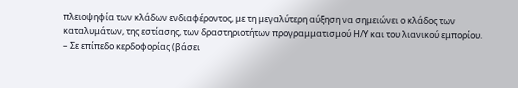πλειοψηφία των κλάδων ενδιαφέροντος, με τη μεγαλύτερη αύξηση να σημειώνει ο κλάδος των καταλυμάτων, της εστίασης, των δραστηριοτήτων προγραμματισμού Η/Υ και του λιανικού εμπορίου.
– Σε επίπεδο κερδοφορίας (βάσει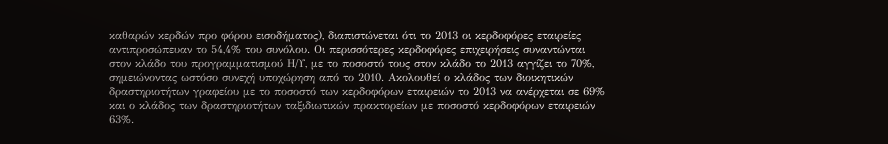καθαρών κερδών προ φόρου εισοδήματος), διαπιστώνεται ότι το 2013 οι κερδοφόρες εταιρείες αντιπροσώπευαν το 54,4% του συνόλου. Οι περισσότερες κερδοφόρες επιχειρήσεις συναντώνται στον κλάδο του προγραμματισμού Η/Υ, με το ποσοστό τους στον κλάδο το 2013 αγγίζει το 70%, σημειώνοντας ωστόσο συνεχή υποχώρηση από το 2010. Ακολουθεί ο κλάδος των διοικητικών δραστηριοτήτων γραφείου με το ποσοστό των κερδοφόρων εταιρειών το 2013 να ανέρχεται σε 69% και ο κλάδος των δραστηριοτήτων ταξιδιωτικών πρακτορείων με ποσοστό κερδοφόρων εταιρειών 63%.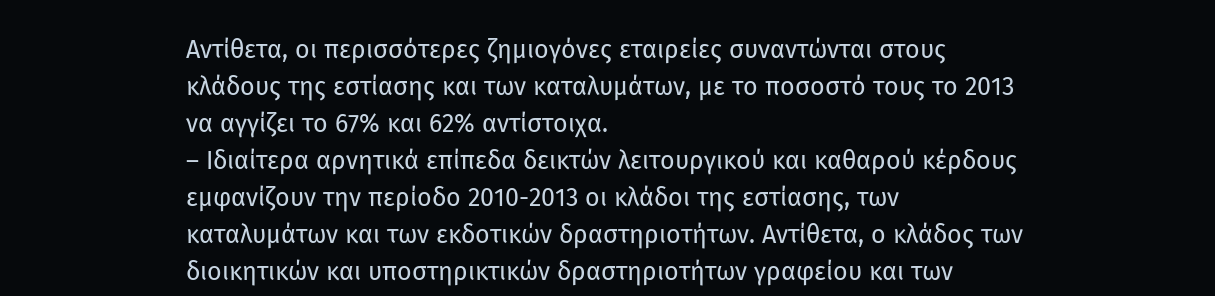Αντίθετα, οι περισσότερες ζημιογόνες εταιρείες συναντώνται στους κλάδους της εστίασης και των καταλυμάτων, με το ποσοστό τους το 2013 να αγγίζει το 67% και 62% αντίστοιχα.
– Ιδιαίτερα αρνητικά επίπεδα δεικτών λειτουργικού και καθαρού κέρδους εμφανίζουν την περίοδο 2010-2013 οι κλάδοι της εστίασης, των καταλυμάτων και των εκδοτικών δραστηριοτήτων. Αντίθετα, ο κλάδος των διοικητικών και υποστηρικτικών δραστηριοτήτων γραφείου και των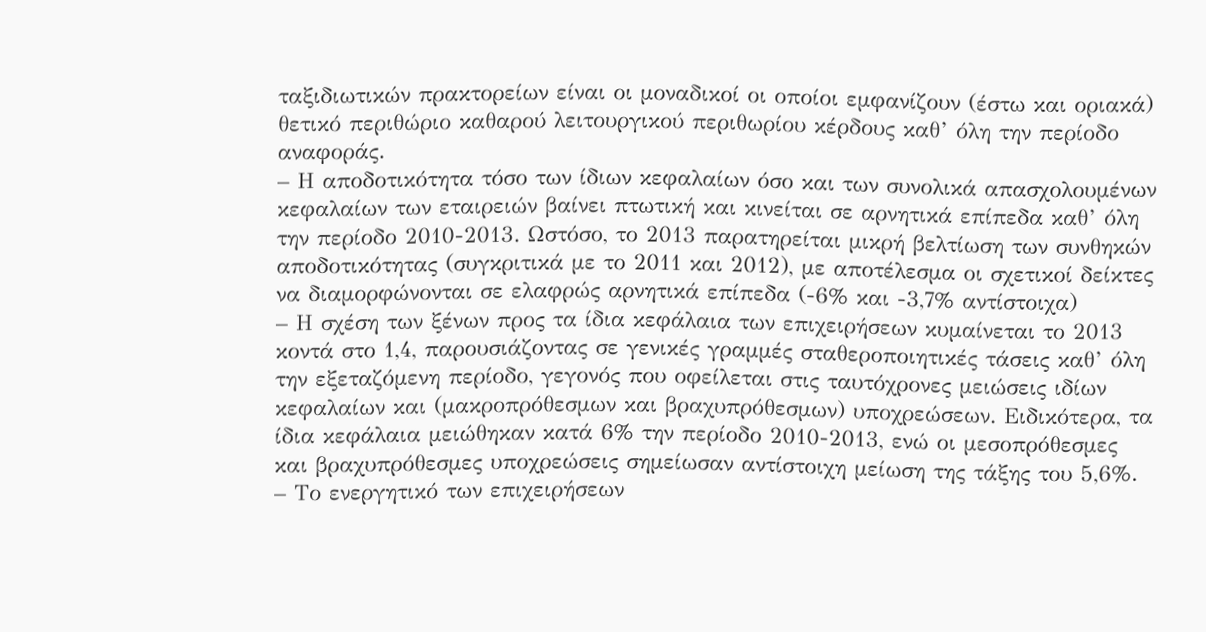ταξιδιωτικών πρακτορείων είναι οι μοναδικοί οι οποίοι εμφανίζουν (έστω και οριακά) θετικό περιθώριο καθαρού λειτουργικού περιθωρίου κέρδους καθ’ όλη την περίοδο αναφοράς.
– Η αποδοτικότητα τόσο των ίδιων κεφαλαίων όσο και των συνολικά απασχολουμένων κεφαλαίων των εταιρειών βαίνει πτωτική και κινείται σε αρνητικά επίπεδα καθ’ όλη την περίοδο 2010-2013. Ωστόσο, το 2013 παρατηρείται μικρή βελτίωση των συνθηκών αποδοτικότητας (συγκριτικά με το 2011 και 2012), με αποτέλεσμα οι σχετικοί δείκτες να διαμορφώνονται σε ελαφρώς αρνητικά επίπεδα (-6% και -3,7% αντίστοιχα)
– Η σχέση των ξένων προς τα ίδια κεφάλαια των επιχειρήσεων κυμαίνεται το 2013 κοντά στο 1,4, παρουσιάζοντας σε γενικές γραμμές σταθεροποιητικές τάσεις καθ’ όλη την εξεταζόμενη περίοδο, γεγονός που οφείλεται στις ταυτόχρονες μειώσεις ιδίων κεφαλαίων και (μακροπρόθεσμων και βραχυπρόθεσμων) υποχρεώσεων. Ειδικότερα, τα ίδια κεφάλαια μειώθηκαν κατά 6% την περίοδο 2010-2013, ενώ οι μεσοπρόθεσμες και βραχυπρόθεσμες υποχρεώσεις σημείωσαν αντίστοιχη μείωση της τάξης του 5,6%.
– Το ενεργητικό των επιχειρήσεων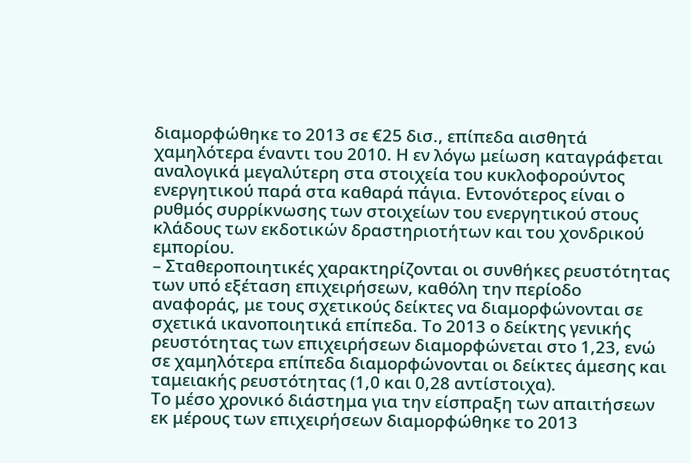διαμορφώθηκε το 2013 σε €25 δισ., επίπεδα αισθητά χαμηλότερα έναντι του 2010. Η εν λόγω μείωση καταγράφεται αναλογικά μεγαλύτερη στα στοιχεία του κυκλοφορούντος ενεργητικού παρά στα καθαρά πάγια. Εντονότερος είναι ο ρυθμός συρρίκνωσης των στοιχείων του ενεργητικού στους κλάδους των εκδοτικών δραστηριοτήτων και του χονδρικού εμπορίου.
– Σταθεροποιητικές χαρακτηρίζονται οι συνθήκες ρευστότητας των υπό εξέταση επιχειρήσεων, καθόλη την περίοδο αναφοράς, με τους σχετικούς δείκτες να διαμορφώνονται σε σχετικά ικανοποιητικά επίπεδα. Το 2013 ο δείκτης γενικής ρευστότητας των επιχειρήσεων διαμορφώνεται στο 1,23, ενώ σε χαμηλότερα επίπεδα διαμορφώνονται οι δείκτες άμεσης και ταμειακής ρευστότητας (1,0 και 0,28 αντίστοιχα).
Το μέσο χρονικό διάστημα για την είσπραξη των απαιτήσεων εκ μέρους των επιχειρήσεων διαμορφώθηκε το 2013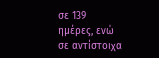σε 139 ημέρες, ενώ σε αντίστοιχα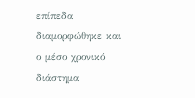επίπεδα διαμορφώθηκε και ο μέσο χρονικό διάστημα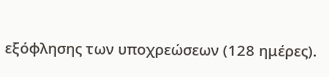εξόφλησης των υποχρεώσεων (128 ημέρες).